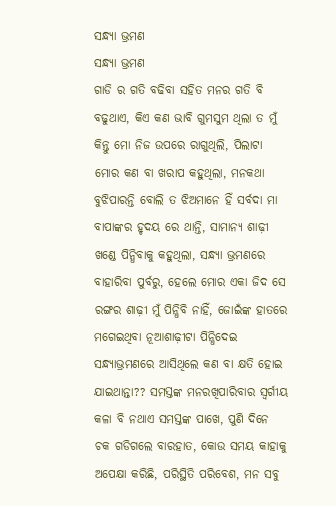ସନ୍ଧ୍ୟା ଭ୍ରମଣ
ସନ୍ଧ୍ୟା ଭ୍ରମଣ
ଗାଡି ର ଗତି ବଢିବା ସହିତ ମନର ଗତି ବି ବଢୁଥାଏ, କିଏ କଣ ଭାବି ଗୁମସୁମ ଥିଲା ତ ମୁଁ କିନ୍ତୁ ମୋ ନିଜ ଉପରେ ରାଗୁଥିଲି, ପିଲାଟା ମୋର କଣ ବା ଖରାପ କହୁଥିଲା, ମନକଥା ବୁଝିପାରନ୍ତି ବୋଲି ତ ଝିଅମାନେ ହିଁ ସର୍ବଦା ମା ବାପାଙ୍କର ହୃଦୟ ରେ ଥାନ୍ତି, ସାମାନ୍ୟ ଶାଢ଼ୀ ଖଣ୍ଡେ ପିନ୍ଧିବାକୁ କହୁଥିଲା, ସନ୍ଧ୍ୟା ଭ୍ରମଣରେ ବାହାରିବା ପୁର୍ବରୁ, ହେଲେ ମୋର ଏକା ଜିଦ ସେ ରଙ୍ଗର ଶାଢ଼ୀ ମୁଁ ପିନ୍ଧିବି ନାହିଁ, ଜୋଇଁଙ୍କ ହାତରେ ମଗେଇଥିବା ନୂଆଶାଢ଼ୀଟା ପିନ୍ଧିଦେଇ ସନ୍ଧ୍ୟାଭ୍ରମଣରେ ଆସିଥିଲେ କଣ ବା କ୍ଷତି ହୋଇ ଯାଇଥାନ୍ତା?? ସମସ୍ତଙ୍କ ମନରଖିପାରିବାର ସ୍ବର୍ଗୀୟ କଳା ବି ନଥାଏ ସମସ୍ତଙ୍କ ପାଖେ, ପୁଣି ଦିନେ ଚକ ଗଡିଗଲେ ବାରହାତ, କୋଉ ସମୟ କାହାକୁ ଅପେକ୍ଷା କରିଛି, ପରିସ୍ଥିତି ପରିବେଶ, ମନ ସବୁ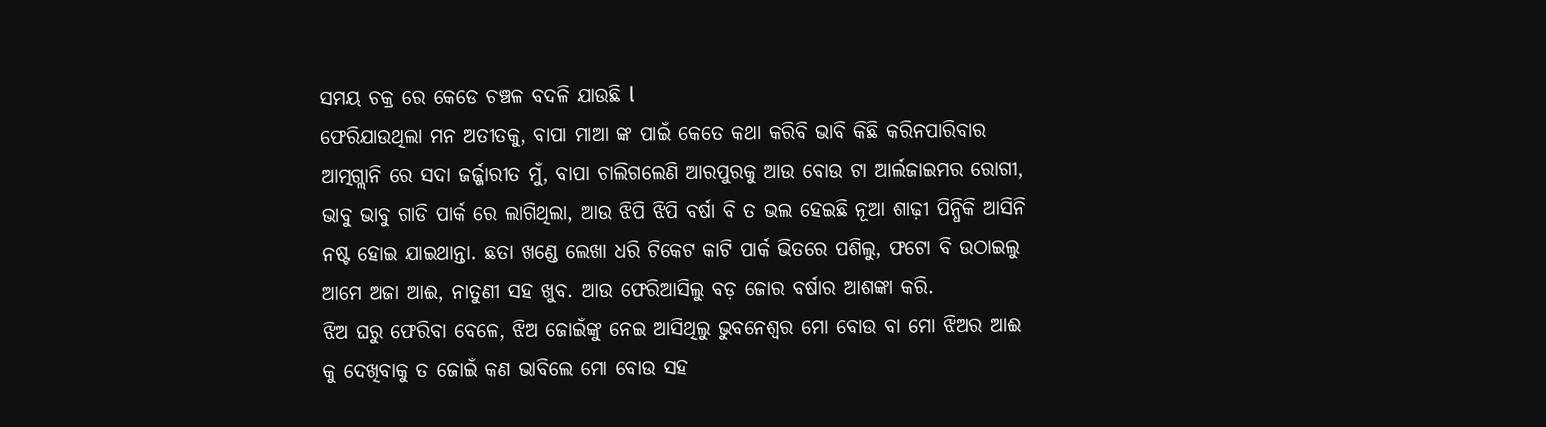ସମୟ ଚକ୍ର ରେ କେଡେ ଚଞ୍ଚଳ ବଦଳି ଯାଉଛି l
ଫେରିଯାଉଥିଲା ମନ ଅତୀତକୁ, ବାପା ମାଆ ଙ୍କ ପାଇଁ କେତେ କଥା କରିବି ଭାବି କିଛି କରିନପାରିବାର ଆତ୍ମଗ୍ଲାନି ରେ ସଦା ଜର୍ଜ୍ଜାରୀତ ମୁଁ, ବାପା ଚାଲିଗଲେଣି ଆରପୁରକୁ ଆଉ ବୋଉ ଟା ଆର୍ଲଜାଇମର ରୋଗୀ, ଭାବୁ ଭାବୁ ଗାଡି ପାର୍କ ରେ ଲାଗିଥିଲା, ଆଉ ଝିପି ଝିପି ବର୍ଷା ବି ତ ଭଲ ହେଇଛି ନୂଆ ଶାଢ଼ୀ ପିନ୍ଧିକି ଆସିନି ନଷ୍ଟ ହୋଇ ଯାଇଥାନ୍ତା. ଛତା ଖଣ୍ଡେ ଲେଖା ଧରି ଟିକେଟ କାଟି ପାର୍କ ଭିତରେ ପଶିଲୁ, ଫଟୋ ବି ଉଠାଇଲୁ ଆମେ ଅଜା ଆଈ, ନାତୁଣୀ ସହ ଖୁବ. ଆଉ ଫେରିଆସିଲୁ ବଡ଼ ଜୋର ବର୍ଷାର ଆଶଙ୍କା କରି.
ଝିଅ ଘରୁ ଫେରିବା ବେଳେ, ଝିଅ ଜୋଇଁଙ୍କୁ ନେଇ ଆସିଥିଲୁ ଭୁବନେଶ୍ୱର ମୋ ବୋଉ ବା ମୋ ଝିଅର ଆଈ କୁ ଦେଖିବାକୁ ତ ଜୋଇଁ କଣ ଭାବିଲେ ମୋ ବୋଉ ସହ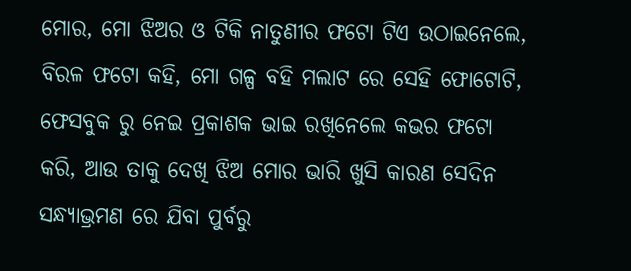ମୋର, ମୋ ଝିଅର ଓ ଟିକି ନାତୁଣୀର ଫଟୋ ଟିଏ ଉଠାଇନେଲେ, ବିରଳ ଫଟୋ କହି, ମୋ ଗଳ୍ପ ବହି ମଲାଟ ରେ ସେହି ଫୋଟୋଟି, ଫେସବୁକ ରୁ ନେଇ ପ୍ରକାଶକ ଭାଇ ରଖିନେଲେ କଭର ଫଟୋ କରି, ଆଉ ତାକୁ ଦେଖି ଝିଅ ମୋର ଭାରି ଖୁସି କାରଣ ସେଦିନ ସନ୍ଧ୍ୟାଭ୍ରମଣ ରେ ଯିବା ପୁର୍ବରୁ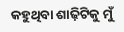କହୁଥିବା ଶାଢ଼ିଟିକୁ ମୁଁ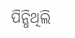ପିନ୍ଧିଥିଲି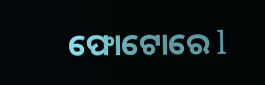ଫୋଟୋରେ l